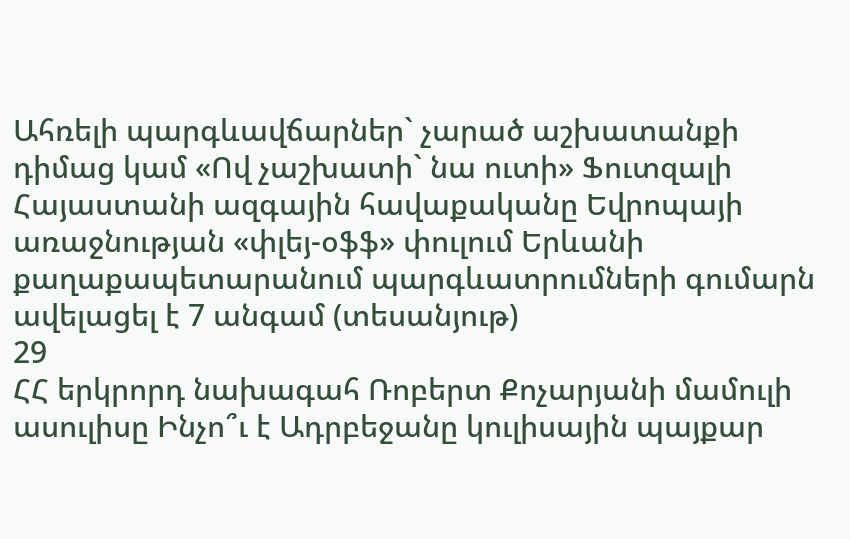Ահռելի պարգևավճարներ` չարած աշխատանքի դիմաց կամ «Ով չաշխատի` նա ուտի» Ֆուտզալի Հայաստանի ազգային հավաքականը Եվրոպայի առաջնության «փլեյ-օֆֆ» փուլում Երևանի քաղաքապետարանում պարգևատրումների գումարն ավելացել է 7 անգամ (տեսանյութ)
29
ՀՀ երկրորդ նախագահ Ռոբերտ Քոչարյանի մամուլի ասուլիսը Ինչո՞ւ է Ադրբեջանը կուլիսային պայքար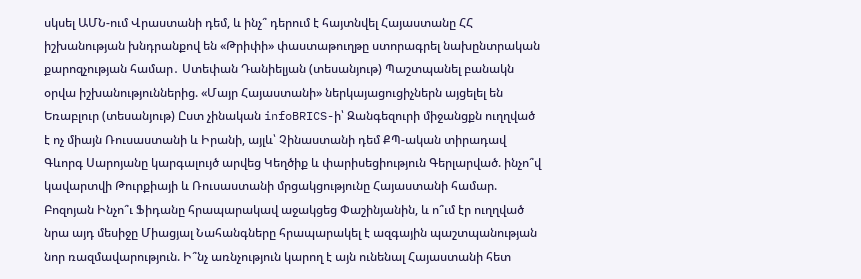սկսել ԱՄՆ-ում Վրաստանի դեմ, և ինչ՞ դերում է հայտնվել Հայաստանը ՀՀ իշխանության խնդրանքով են «Թրիփի» փաստաթուղթը ստորագրել նախընտրական քարոզչության համար․ Ստեփան Դանիելյան (տեսանյութ) Պաշտպանել բանակն օրվա իշխանություններից. «Մայր Հայաստանի» ներկայացուցիչներն այցելել են Եռաբլուր (տեսանյութ) Ըստ չինական infoBRICS-ի՝ Զանգեզուրի միջանցքն ուղղված է ոչ միայն Ռուսաստանի և Իրանի, այլև՝ Չինաստանի դեմ ՔՊ-ական տիրադավ Գևորգ Սարոյանը կարգալույծ արվեց Կեղծիք և փարիսեցիություն Գերլարված. ինչո՞վ կավարտվի Թուրքիայի և Ռուսաստանի մրցակցությունը Հայաստանի համար. Բոզոյան Ինչո՞ւ Ֆիդանը հրապարակավ աջակցեց Փաշինյանին, և ո՞ւմ էր ուղղված նրա այդ մեսիջը Միացյալ Նահանգները հրապարակել է ազգային պաշտպանության նոր ռազմավարություն. Ի՞նչ առնչություն կարող է այն ունենալ Հայաստանի հետ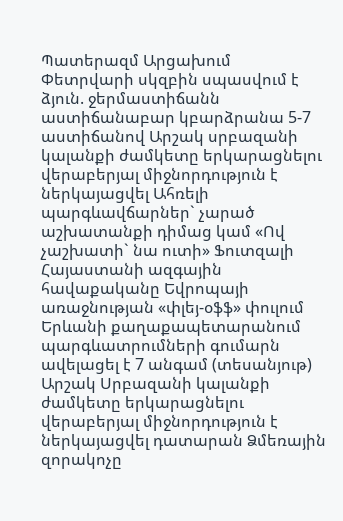Պատերազմ Արցախում
Փետրվարի սկզբին սպասվում է ձյուն. ջերմաստիճանն աստիճանաբար կբարձրանա 5-7 աստիճանով Արշակ սրբազանի կալանքի ժամկետը երկարացնելու վերաբերյալ միջնորդություն է ներկայացվել Ահռելի պարգևավճարներ` չարած աշխատանքի դիմաց կամ «Ով չաշխատի` նա ուտի» Ֆուտզալի Հայաստանի ազգային հավաքականը Եվրոպայի առաջնության «փլեյ-օֆֆ» փուլում Երևանի քաղաքապետարանում պարգևատրումների գումարն ավելացել է 7 անգամ (տեսանյութ) Արշակ Սրբազանի կալանքի ժամկետը երկարացնելու վերաբերյալ միջնորդություն է ներկայացվել դատարան Ձմեռային զորակոչը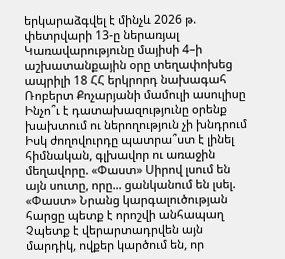երկարաձգվել է մինչև 2026 թ. փետրվարի 13-ը ներառյալ Կառավարությունը մայիսի 4–ի աշխատանքային օրը տեղափոխեց ապրիլի 18 ՀՀ երկրորդ նախագահ Ռոբերտ Քոչարյանի մամուլի ասուլիսը Ինչո՞ւ է դատախազությունը օրենք խախտում ու ներողություն չի խնդրում Իսկ ժողովուրդը պատրա՞ստ է լինել հիմնական, գլխավոր ու առաջին մեղավորը. «Փաստ» Սիրով լսում են այն սուտը, որը... ցանկանում են լսել. «Փաստ» Նրանց կարգալուծության հարցը պետք է որոշվի անհապաղ Չպետք է վերարտադրվեն այն մարդիկ, ովքեր կարծում են, որ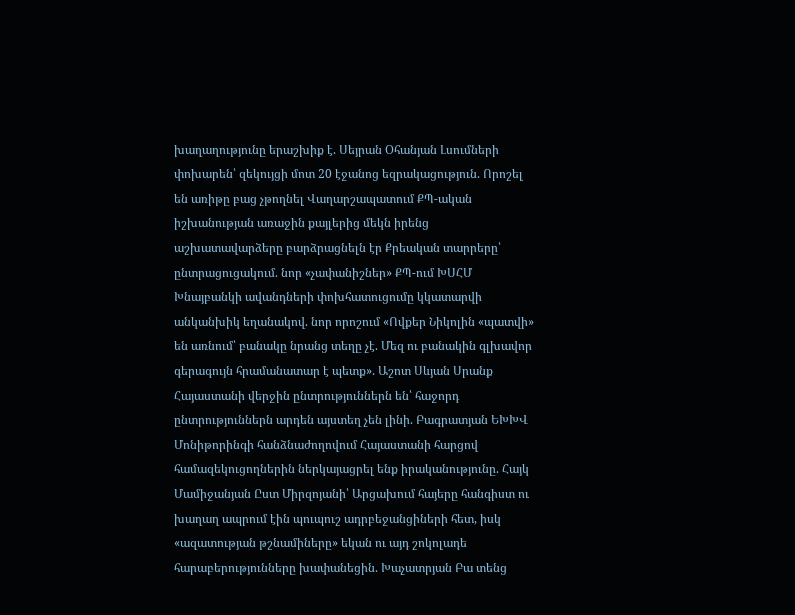խաղաղությունը երաշխիք է. Սեյրան Օհանյան Լսումների փոխարեն՝ զեկույցի մոտ 20 էջանոց եզրակացություն. Որոշել են առիթը բաց չթողնել Վաղարշապատում ՔՊ-ական իշխանության առաջին քայլերից մեկն իրենց աշխատավարձերը բարձրացնելն էր Քրեական տարրերը՝ ընտրացուցակում. նոր «չափանիշներ» ՔՊ-ում ԽՍՀՄ Խնայբանկի ավանդների փոխհատուցումը կկատարվի անկանխիկ եղանակով. նոր որոշում «Ովքեր Նիկոլին «պատվի» են առնում՝ բանակը նրանց տեղը չէ. Մեզ ու բանակին գլխավոր գերագույն հրամանատար է պետք». Աշոտ Սևյան Սրանք Հայաստանի վերջին ընտրություններն են՝ հաջորդ ընտրություններն արդեն այստեղ չեն լինի. Բագրատյան ԵԽԽՎ Մոնիթորինգի հանձնաժողովում Հայաստանի հարցով համազեկուցողներին ներկայացրել ենք իրականությունը. Հայկ Մամիջանյան Ըստ Միրզոյանի՝ Արցախում հայերը հանգիստ ու խաղաղ ապրում էին պուպուշ ադրբեջանցիների հետ, իսկ «ազատության թշնամիները» եկան ու այդ շոկոլադե հարաբերությունները խափանեցին. Խաչատրյան Բա տենց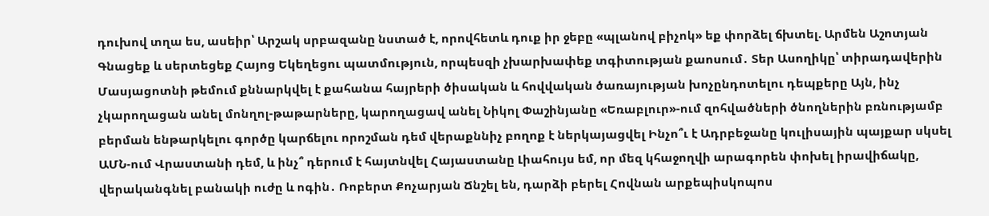դուխով տղա ես, ասեիր՝ Արշակ սրբազանը նստած է, որովհետև դուք իր ջեբը «պլանով բիչոկ» եք փորձել ճխտել. Արմեն Աշոտյան Գնացեք և սերտեցեք Հայոց Եկեղեցու պատմություն, որպեսզի չխարխափեք տգիտության քաոսում․ Տեր Ասողիկը՝ տիրադավերին Մասյացոտնի թեմում քննարկվել է քահանա հայրերի ծիսական և հովվական ծառայության խոչընդոտելու դեպքերը Այն, ինչ չկարողացան անել մոնղոլ-թաթարները, կարողացավ անել Նիկոլ Փաշինյանը «Եռաբլուր»-ում զոհվածների ծնողներին բռնությամբ բերման ենթարկելու գործը կարճելու որոշման դեմ վերաքննիչ բողոք է ներկայացվել Ինչո՞ւ է Ադրբեջանը կուլիսային պայքար սկսել ԱՄՆ-ում Վրաստանի դեմ, և ինչ՞ դերում է հայտնվել Հայաստանը Լիահույս եմ, որ մեզ կհաջողվի արագորեն փոխել իրավիճակը, վերականգնել բանակի ուժը և ոգին․ Ռոբերտ Քոչարյան Ճնշել են, դարձի բերել Հովնան արքեպիսկոպոս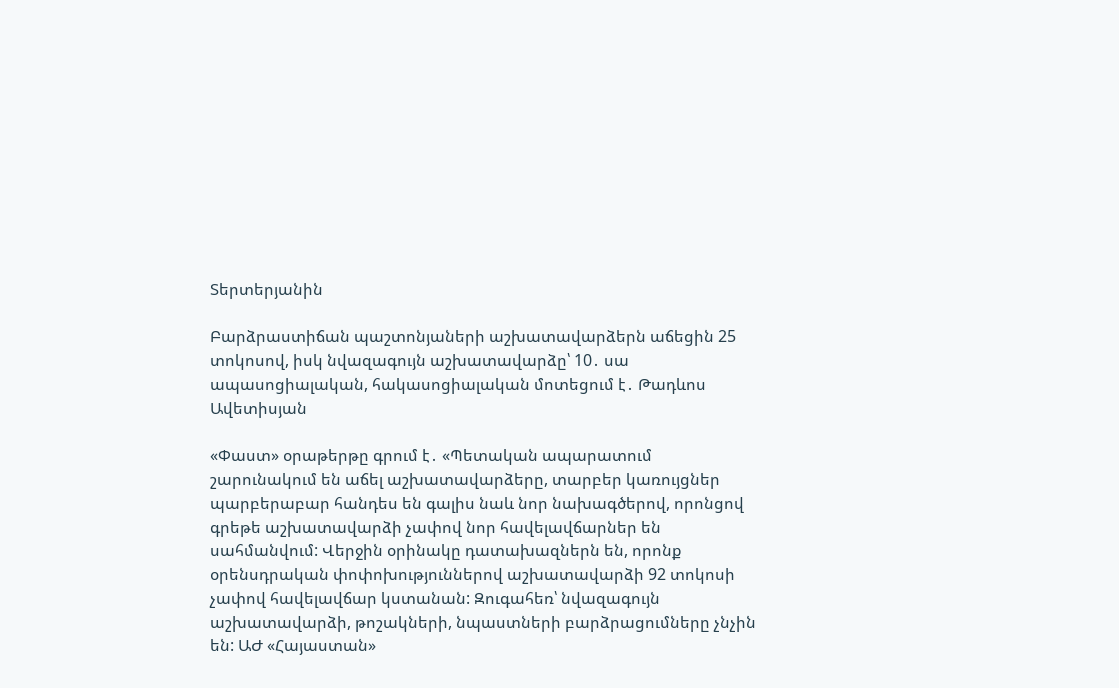Տերտերյանին

Բարձրաստիճան պաշտոնյաների աշխատավարձերն աճեցին 25 տոկոսով, իսկ նվազագույն աշխատավարձը՝ 10․ սա ապասոցիալական, հակասոցիալական մոտեցում է․ Թադևոս Ավետիսյան

«Փաստ» օրաթերթը գրում է․ «Պետական ապարատում շարունակում են աճել աշխատավարձերը, տարբեր կառույցներ պարբերաբար հանդես են գալիս նաև նոր նախագծերով, որոնցով գրեթե աշխատավարձի չափով նոր հավելավճարներ են սահմանվում: Վերջին օրինակը դատախազներն են, որոնք օրենսդրական փոփոխություններով աշխատավարձի 92 տոկոսի չափով հավելավճար կստանան: Զուգահեռ՝ նվազագույն աշխատավարձի, թոշակների, նպաստների բարձրացումները չնչին են: ԱԺ «Հայաստան»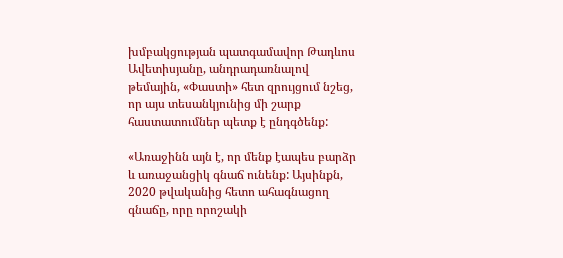խմբակցության պատգամավոր Թադևոս Ավետիսյանը, անդրադառնալով թեմային, «Փաստի» հետ զրույցում նշեց, որ այս տեսանկյունից մի շարք հաստատումներ պետք է ընդգծենք:

«Առաջինն այն է, որ մենք էապես բարձր և առաջանցիկ գնաճ ունենք: Այսինքն, 2020 թվականից հետո ահագնացող գնաճը, որը որոշակի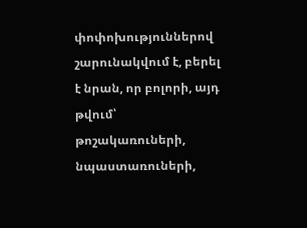փոփոխություններով շարունակվում է, բերել է նրան, որ բոլորի, այդ թվում՝ թոշակառուների, նպաստառուների,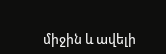միջին և ավելի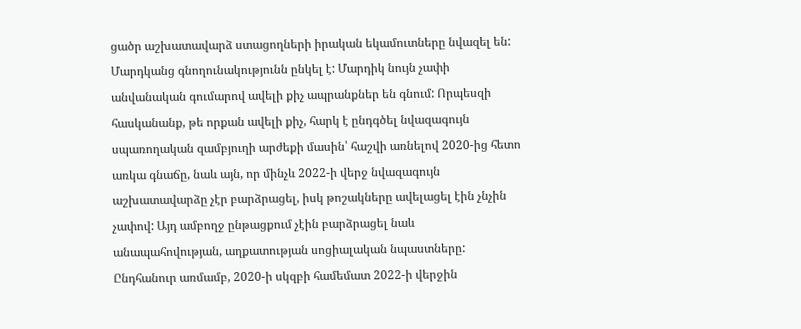ցածր աշխատավարձ ստացողների իրական եկամուտները նվազել են: Մարդկանց գնողունակությունն ընկել է: Մարդիկ նույն չափի անվանական գումարով ավելի քիչ ապրանքներ են գնում: Որպեսզի հասկանանք, թե որքան ավելի քիչ, հարկ է ընդգծել նվազագույն սպառողական զամբյուղի արժեքի մասին՝ հաշվի առնելով 2020-ից հետո առկա գնաճը, նաև այն, որ մինչև 2022-ի վերջ նվազագույն աշխատավարձը չէր բարձրացել, իսկ թոշակները ավելացել էին չնչին չափով: Այդ ամբողջ ընթացքում չէին բարձրացել նաև անապահովության, աղքատության սոցիալական նպաստները: Ընդհանուր առմամբ, 2020-ի սկզբի համեմատ 2022-ի վերջին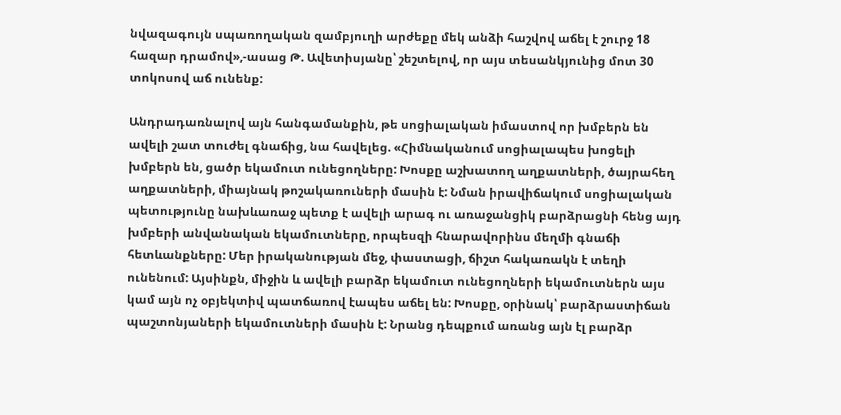նվազագույն սպառողական զամբյուղի արժեքը մեկ անձի հաշվով աճել է շուրջ 18 հազար դրամով»,-ասաց Թ. Ավետիսյանը՝ շեշտելով, որ այս տեսանկյունից մոտ 30 տոկոսով աճ ունենք:

Անդրադառնալով այն հանգամանքին, թե սոցիալական իմաստով որ խմբերն են ավելի շատ տուժել գնաճից, նա հավելեց. «Հիմնականում սոցիալապես խոցելի խմբերն են, ցածր եկամուտ ունեցողները: Խոսքը աշխատող աղքատների, ծայրահեղ աղքատների, միայնակ թոշակառուների մասին է: Նման իրավիճակում սոցիալական պետությունը նախևառաջ պետք է ավելի արագ ու առաջանցիկ բարձրացնի հենց այդ խմբերի անվանական եկամուտները, որպեսզի հնարավորինս մեղմի գնաճի հետևանքները: Մեր իրականության մեջ, փաստացի, ճիշտ հակառակն է տեղի ունենում: Այսինքն, միջին և ավելի բարձր եկամուտ ունեցողների եկամուտներն այս կամ այն ոչ օբյեկտիվ պատճառով էապես աճել են: Խոսքը, օրինակ՝ բարձրաստիճան պաշտոնյաների եկամուտների մասին է: Նրանց դեպքում առանց այն էլ բարձր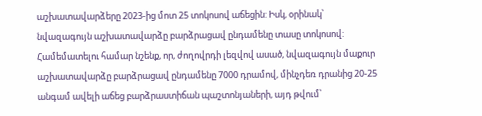աշխատավարձերը 2023-ից մոտ 25 տոկոսով աճեցին: Իսկ, օրինակ՝ նվազագույն աշխատավարձը բարձրացավ ընդամենը տասը տոկոսով: Համեմատելու համար նշենք, որ, ժողովրդի լեզվով ասած, նվազագույն մաքուր աշխատավարձը բարձրացավ ընդամենը 7000 դրամով, մինչդեռ դրանից 20-25 անգամ ավելի աճեց բարձրաստիճան պաշտոնյաների, այդ թվում՝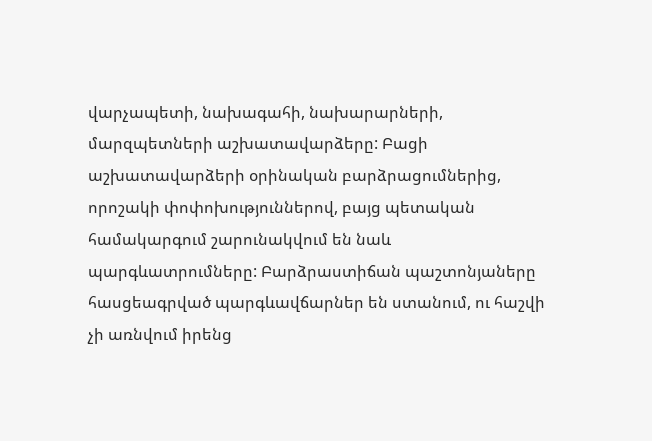վարչապետի, նախագահի, նախարարների, մարզպետների աշխատավարձերը: Բացի աշխատավարձերի օրինական բարձրացումներից, որոշակի փոփոխություններով, բայց պետական համակարգում շարունակվում են նաև պարգևատրումները: Բարձրաստիճան պաշտոնյաները հասցեագրված պարգևավճարներ են ստանում, ու հաշվի չի առնվում իրենց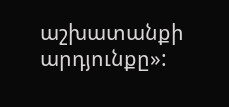աշխատանքի արդյունքը»: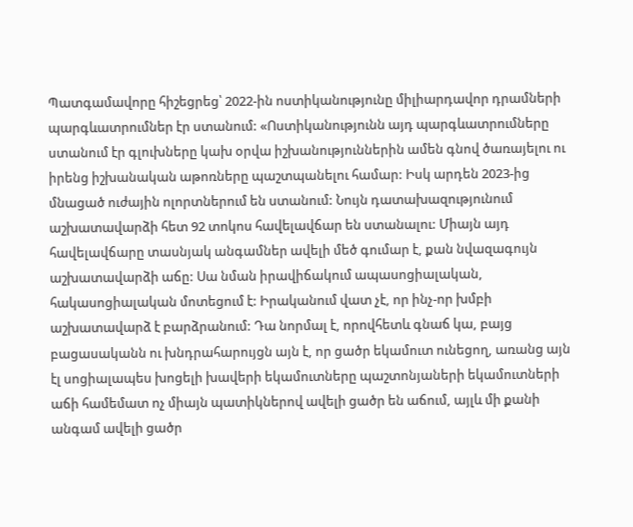Պատգամավորը հիշեցրեց՝ 2022-ին ոստիկանությունը միլիարդավոր դրամների պարգևատրումներ էր ստանում: «Ոստիկանությունն այդ պարգևատրումները ստանում էր գլուխները կախ օրվա իշխանություններին ամեն գնով ծառայելու ու իրենց իշխանական աթոռները պաշտպանելու համար: Իսկ արդեն 2023-ից մնացած ուժային ոլորտներում են ստանում: Նույն դատախազությունում աշխատավարձի հետ 92 տոկոս հավելավճար են ստանալու: Միայն այդ հավելավճարը տասնյակ անգամներ ավելի մեծ գումար է, քան նվազագույն աշխատավարձի աճը: Սա նման իրավիճակում ապասոցիալական, հակասոցիալական մոտեցում է: Իրականում վատ չէ, որ ինչ-որ խմբի աշխատավարձ է բարձրանում: Դա նորմալ է, որովհետև գնաճ կա, բայց բացասականն ու խնդրահարույցն այն է, որ ցածր եկամուտ ունեցող, առանց այն էլ սոցիալապես խոցելի խավերի եկամուտները պաշտոնյաների եկամուտների աճի համեմատ ոչ միայն պատիկներով ավելի ցածր են աճում, այլև մի քանի անգամ ավելի ցածր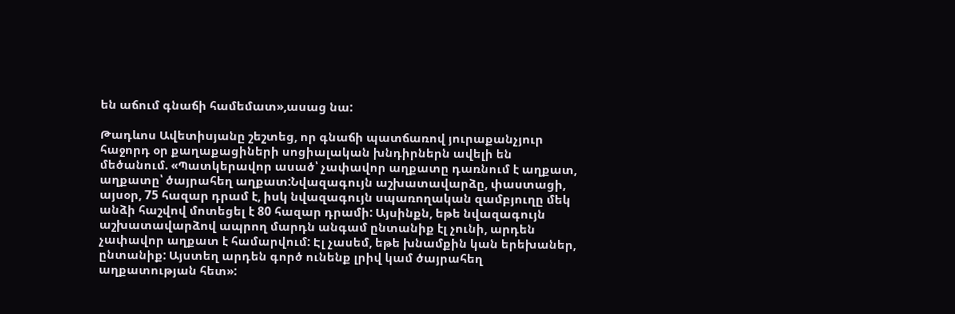են աճում գնաճի համեմատ»,ասաց նա:

Թադևոս Ավետիսյանը շեշտեց, որ գնաճի պատճառով յուրաքանչյուր հաջորդ օր քաղաքացիների սոցիալական խնդիրներն ավելի են մեծանում. «Պատկերավոր ասած՝ չափավոր աղքատը դառնում է աղքատ, աղքատը՝ ծայրահեղ աղքատ:Նվազագույն աշխատավարձը, փաստացի, այսօր, 75 հազար դրամ է, իսկ նվազագույն սպառողական զամբյուղը մեկ անձի հաշվով մոտեցել է 80 հազար դրամի: Այսինքն, եթե նվազագույն աշխատավարձով ապրող մարդն անգամ ընտանիք էլ չունի, արդեն չափավոր աղքատ է համարվում: Էլ չասեմ, եթե խնամքին կան երեխաներ, ընտանիք: Այստեղ արդեն գործ ունենք լրիվ կամ ծայրահեղ աղքատության հետ»: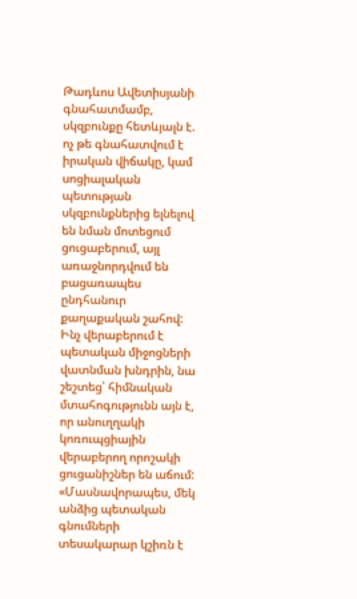Թադևոս Ավետիսյանի գնահատմամբ, սկզբունքը հետևյալն է. ոչ թե գնահատվում է իրական վիճակը, կամ սոցիալական պետության սկզբունքներից ելնելով են նման մոտեցում ցուցաբերում, այլ առաջնորդվում են բացառապես ընդհանուր քաղաքական շահով: Ինչ վերաբերում է պետական միջոցների վատնման խնդրին, նա շեշտեց՝ հիմնական մտահոգությունն այն է, որ անուղղակի կոռուպցիային վերաբերող որոշակի ցուցանիշներ են աճում: «Մասնավորապես, մեկ անձից պետական գնումների տեսակարար կշիռն է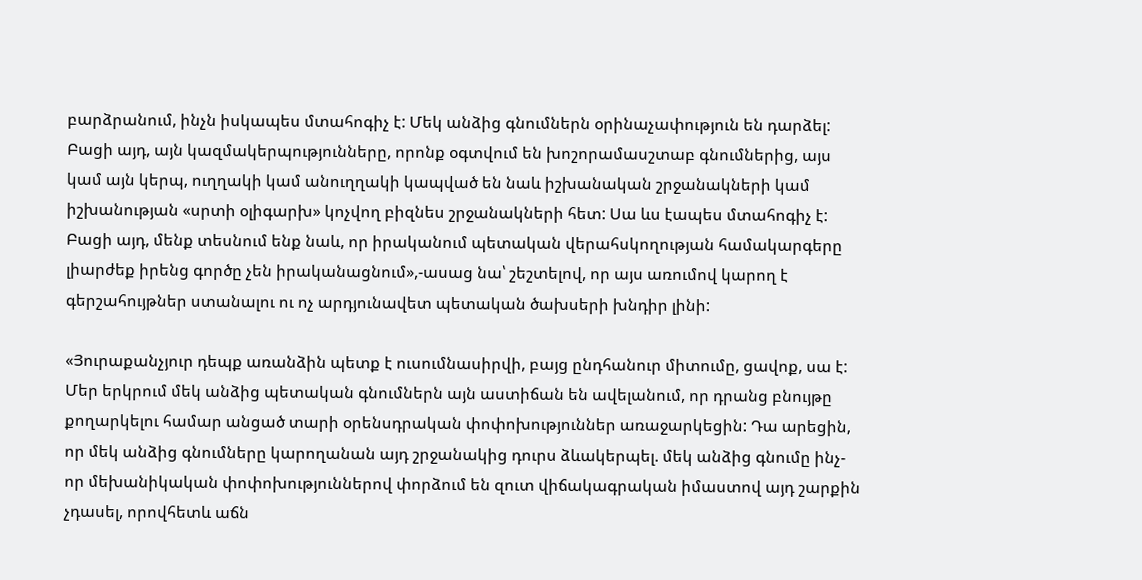բարձրանում, ինչն իսկապես մտահոգիչ է: Մեկ անձից գնումներն օրինաչափություն են դարձել: Բացի այդ, այն կազմակերպությունները, որոնք օգտվում են խոշորամասշտաբ գնումներից, այս կամ այն կերպ, ուղղակի կամ անուղղակի կապված են նաև իշխանական շրջանակների կամ իշխանության «սրտի օլիգարխ» կոչվող բիզնես շրջանակների հետ: Սա ևս էապես մտահոգիչ է: Բացի այդ, մենք տեսնում ենք նաև, որ իրականում պետական վերահսկողության համակարգերը լիարժեք իրենց գործը չեն իրականացնում»,-ասաց նա՝ շեշտելով, որ այս առումով կարող է գերշահույթներ ստանալու ու ոչ արդյունավետ պետական ծախսերի խնդիր լինի:

«Յուրաքանչյուր դեպք առանձին պետք է ուսումնասիրվի, բայց ընդհանուր միտումը, ցավոք, սա է: Մեր երկրում մեկ անձից պետական գնումներն այն աստիճան են ավելանում, որ դրանց բնույթը քողարկելու համար անցած տարի օրենսդրական փոփոխություններ առաջարկեցին: Դա արեցին, որ մեկ անձից գնումները կարողանան այդ շրջանակից դուրս ձևակերպել. մեկ անձից գնումը ինչ-որ մեխանիկական փոփոխություններով փորձում են զուտ վիճակագրական իմաստով այդ շարքին չդասել, որովհետև աճն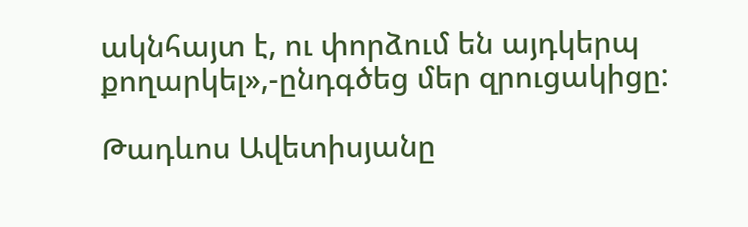ակնհայտ է, ու փորձում են այդկերպ քողարկել»,-ընդգծեց մեր զրուցակիցը:

Թադևոս Ավետիսյանը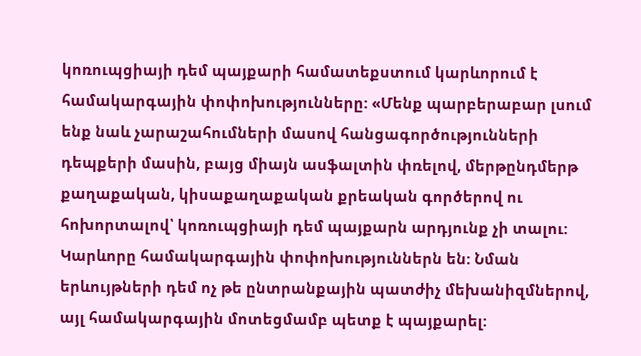կոռուպցիայի դեմ պայքարի համատեքստում կարևորում է համակարգային փոփոխությունները: «Մենք պարբերաբար լսում ենք նաև չարաշահումների մասով հանցագործությունների դեպքերի մասին, բայց միայն ասֆալտին փռելով, մերթընդմերթ քաղաքական, կիսաքաղաքական քրեական գործերով ու հոխորտալով՝ կոռուպցիայի դեմ պայքարն արդյունք չի տալու: Կարևորը համակարգային փոփոխություններն են: Նման երևույթների դեմ ոչ թե ընտրանքային պատժիչ մեխանիզմներով, այլ համակարգային մոտեցմամբ պետք է պայքարել: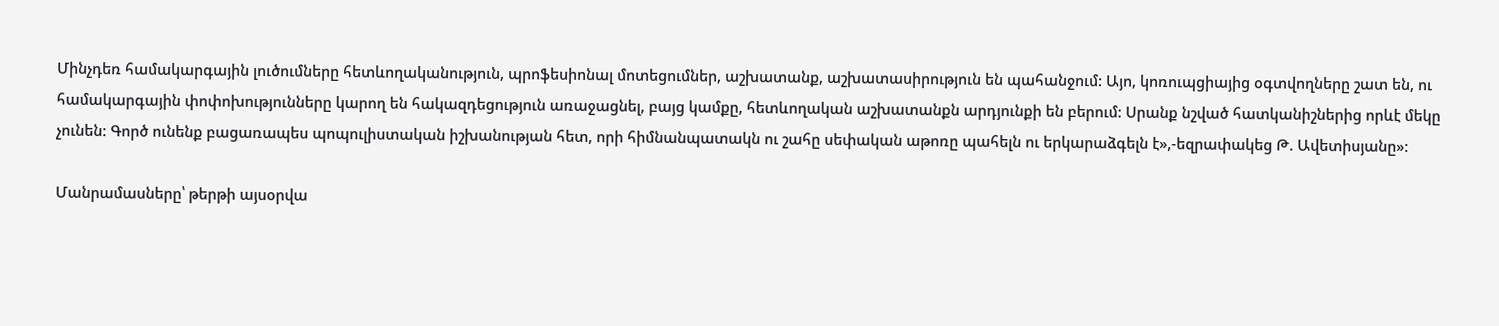Մինչդեռ համակարգային լուծումները հետևողականություն, պրոֆեսիոնալ մոտեցումներ, աշխատանք, աշխատասիրություն են պահանջում: Այո, կոռուպցիայից օգտվողները շատ են, ու համակարգային փոփոխությունները կարող են հակազդեցություն առաջացնել, բայց կամքը, հետևողական աշխատանքն արդյունքի են բերում: Սրանք նշված հատկանիշներից որևէ մեկը չունեն: Գործ ունենք բացառապես պոպուլիստական իշխանության հետ, որի հիմնանպատակն ու շահը սեփական աթոռը պահելն ու երկարաձգելն է»,-եզրափակեց Թ. Ավետիսյանը»:

Մանրամասները՝ թերթի այսօրվա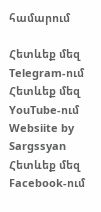համարում

Հետևեք մեզ Telegram-ում
Հետևեք մեզ YouTube-ում
Websiite by Sargssyan
Հետևեք մեզ Facebook-ում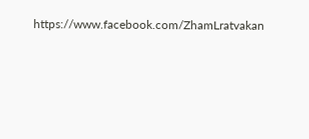https://www.facebook.com/ZhamLratvakan